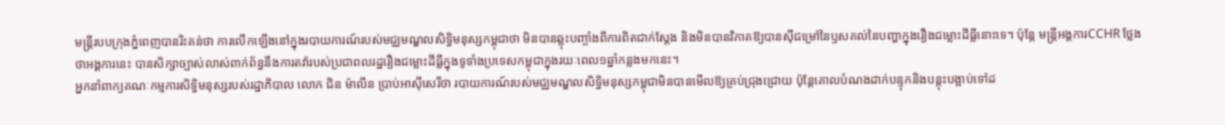មន្ត្រីរបបក្រុងភ្នំពេញបានរិះគន់ថា ការលើកឡើងនៅក្នុងរបាយការណ៍របស់មជ្ឈមណ្ឌលសិទ្ធិមនុស្សកម្ពុជាថា មិនបានឆ្លុះបញ្ចាំងពីការពិតជាក់ស្ដែង និងមិនបានវិភាគឱ្យបានស៊ីជម្រៅនៃឫសគល់នៃបញ្ហាក្នុងរឿងជម្លោះដីធ្លីនោះទេ។ ប៉ុន្តែ មន្ត្រីអង្គការCCHR ថ្លែង ថាអង្គការនេះ បានសិក្សាច្បាស់លាស់ពាក់ព័ន្ធនឹងការតវ៉ារបស់ប្រជាពលរដ្ឋរឿងជម្លោះដីធ្លីក្នុងទូទាំងប្រទេសកម្ពុជាក្នុងរយៈពេល១ឆ្នាំកន្លងមកនេះ។
អ្នកនាំពាក្យគណៈកម្មការសិទ្ធិមនុស្សរបស់រដ្ឋាភិបាល លោក ជិន ម៉ាលីន ប្រាប់អាស៊ីសេរីថា របាយការណ៍របស់មជ្ឈមណ្ឌលសិទ្ធិមនុស្សកម្ពុជាមិនបានមើលឱ្យគ្រប់ជ្រុងជ្រោយ ប៉ុន្តែគោលបំណងដាក់បន្ទុកនិងបន្តុះបង្អាប់ទៅដ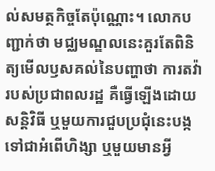ល់សមត្ថកិច្ចតែប៉ុណ្ណោះ។ លោកបញ្ជាក់ថា មជ្ឈមណ្ឌលនេះគួរតែពិនិត្យមើលឫសគល់នៃបញ្ហាថា ការតវ៉ារបស់ប្រជាពលរដ្ឋ គឺធ្វើឡើងដោយសន្តិវិធី ឬមួយការជួបប្រជុំនេះបង្កទៅជាអំពើហិង្សា ឬមួយមានអ្វី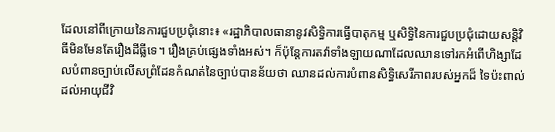ដែលនៅពីក្រោយនៃការជួបប្រជុំនោះ៖ «រដ្ឋាភិបាលធានានូវសិទ្ធិការធ្វើបាតុកម្ម ឬសិទ្ធិនៃការជួបប្រជុំដោយសន្តិវិធីមិនមែនតែរឿងដីធ្លីទេ។ រឿងគ្រប់ផ្សេងទាំងអស់។ ក៏ប៉ុន្តែការតវ៉ាទាំងឡាយណាដែលឈានទៅរកអំពើហិង្សាដែលបំពានច្បាប់លើសព្រំដែនកំណត់នៃច្បាប់បានន័យថា ឈានដល់ការបំពានសិទ្ធិសេរីភាពរបស់អ្នកដ៏ ទៃប៉ះពាល់ដល់អាយុជីវិ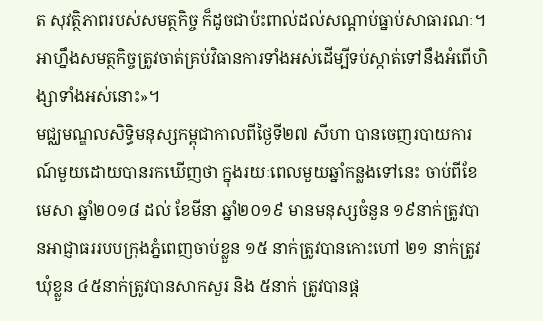ត សុវត្ថិភាពរបស់សមត្ថកិច្ច ក៏ដូចជាប៉ះពាល់ដល់សណ្ដាប់ធ្នាប់សាធារណៈ។ អាហ្នឹងសមត្ថកិច្ចត្រូវចាត់គ្រប់វិធានការទាំងអស់ដើម្បីទប់ស្កាត់ទៅនឹងអំពើហិង្សាទាំងអស់នោះ»។
មជ្ឈមណ្ឌលសិទ្ធិមនុស្សកម្ពុជាកាលពីថ្ងៃទី២៧ សីហា បានចេញរបាយការណ៍មួយដោយបានរកឃើញថា ក្នុងរយៈពេលមួយឆ្នាំកន្លងទៅនេះ ចាប់ពីខែមេសា ឆ្នាំ២០១៨ ដល់ ខែមីនា ឆ្នាំ២០១៩ មានមនុស្សចំនួន ១៩នាក់ត្រូវបានអាជ្ញាធររបបក្រុងភ្នំពេញចាប់ខ្លួន ១៥ នាក់ត្រូវបានកោះហៅ ២១ នាក់ត្រូវឃុំខ្លួន ៤៥នាក់ត្រូវបានសាកសួរ និង ៥នាក់ ត្រូវបានផ្ដ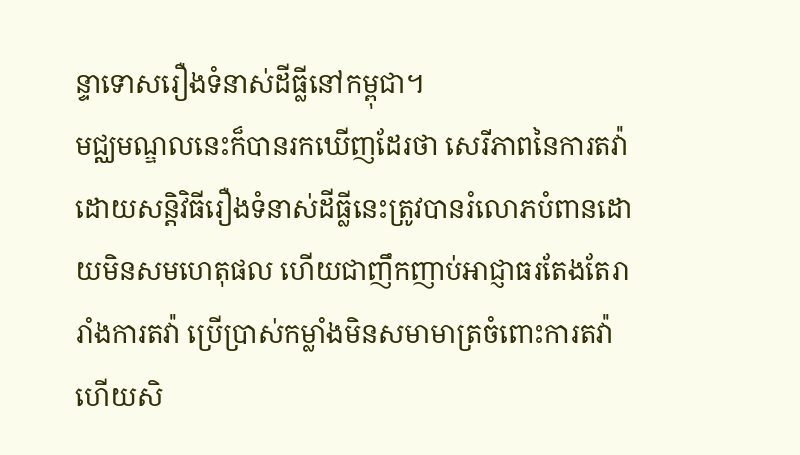ន្ទាទោសរឿងទំនាស់ដីធ្លីនៅកម្ពុជា។
មជ្ឈមណ្ឌលនេះក៏បានរកឃើញដែរថា សេរីភាពនៃការតវ៉ាដោយសន្តិវិធីរឿងទំនាស់ដីធ្លីនេះត្រូវបានរំលោភបំពានដោយមិនសមហេតុផល ហើយជាញឹកញាប់អាជ្ញាធរតែងតែរារាំងការតវ៉ា ប្រើប្រាស់កម្លាំងមិនសមាមាត្រចំពោះការតវ៉ា ហើយសិ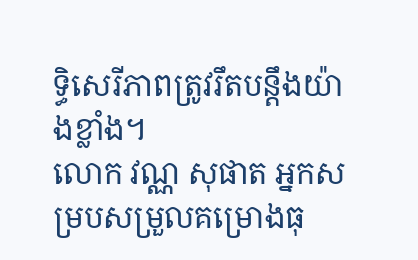ទ្ធិសេរីភាពត្រូវរឹតបន្តឹងយ៉ាងខ្លាំង។
លោក វណ្ណ សុផាត អ្នកសម្របសម្រួលគម្រោងធុ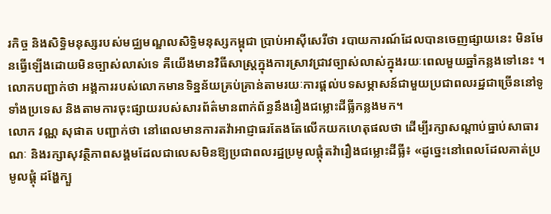រកិច្ច និងសិទ្ធិមនុស្សរបស់មជ្ឈមណ្ឌលសិទ្ធិមនុស្សកម្ពុជា ប្រាប់អាស៊ីសេរីថា របាយការណ៍ដែលបានចេញផ្សាយនេះ មិនមែនធ្វើឡើងដោយមិនច្បាស់លាស់ទេ គឺយើងមានវិធីសាស្ត្រក្នុងការស្រាវជ្រាវច្បាស់លាស់ក្នុងរយៈពេលមួយឆ្នាំកន្លងទៅនេះ ។ លោកបញ្ជាក់ថា អង្គការរបស់លោកមានទិន្នន័យគ្រប់គ្រាន់តាមរយៈការផ្ដល់បទសម្ភាសន៍ជាមួយប្រជាពលរដ្ឋជាច្រើននៅទូទាំងប្រទេស និងតាមការចុះផ្សាយរបស់សារព័ត៌មានពាក់ព័ន្ធនឹងរឿងជម្លោះដីធ្លីកន្លងមក។
លោក វណ្ណ សុផាត បញ្ជាក់ថា នៅពេលមានការតវ៉ាអាជ្ញាធរតែងតែលើកយកហេតុផលថា ដើម្បីរក្សាសណ្ដាប់ធ្នាប់សាធារណៈ និងរក្សាសុវត្ថិភាពសង្គមដែលជាលេសមិនឱ្យប្រជាពលរដ្ឋប្រមូលផ្តុំតវ៉ារឿងជម្លោះដីធ្លី៖ «ដូច្នេះនៅពេលដែលគាត់ប្រមូលផ្ដុំ ដង្ហែក្បួ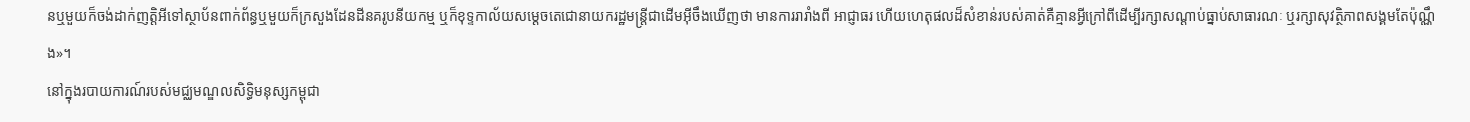នឬមួយក៏ចង់ដាក់ញត្តិអីទៅស្ថាប័នពាក់ព័ន្ធឬមួយក៏ក្រសួងដែនដីនគរូបនីយកម្ម ឬក៏ខុទ្ទកាល័យសម្ដេចតេជោនាយករដ្ឋមន្ត្រីជាដើមអ៊ីចឹងឃើញថា មានការរារាំងពី អាជ្ញាធរ ហើយហេតុផលដ៏សំខាន់របស់គាត់គឺគ្មានអ្វីក្រៅពីដើម្បីរក្សាសណ្ដាប់ធ្នាប់សាធារណៈ ឬរក្សាសុវត្ថិភាពសង្គមតែប៉ុណ្ណឹង»។
នៅក្នុងរបាយការណ៍របស់មជ្ឈមណ្ឌលសិទ្ធិមនុស្សកម្ពុជា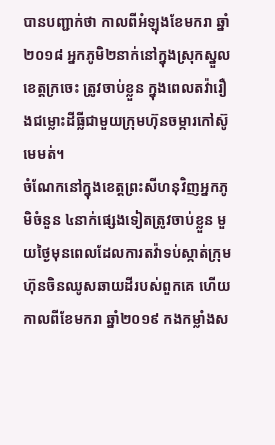បានបញ្ជាក់ថា កាលពីអំឡុងខែមករា ឆ្នាំ ២០១៨ អ្នកភូមិ២នាក់នៅក្នុងស្រុកស្នួល ខេត្តក្រចេះ ត្រូវចាប់ខ្លួន ក្នុងពេលតវ៉ារឿងជម្លោះដីធ្លីជាមួយក្រុមហ៊ុនចម្ការកៅស៊ូមេមត់។
ចំណែកនៅក្នុងខេត្តព្រះសីហនុវិញអ្នកភូមិចំនួន ៤នាក់ផ្សេងទៀតត្រូវចាប់ខ្លួន មួយថ្ងៃមុនពេលដែលការតវ៉ាទប់ស្កាត់ក្រុមហ៊ុនចិនឈូសឆាយដីរបស់ពួកគេ ហើយកាលពីខែមករា ឆ្នាំ២០១៩ កងកម្លាំងស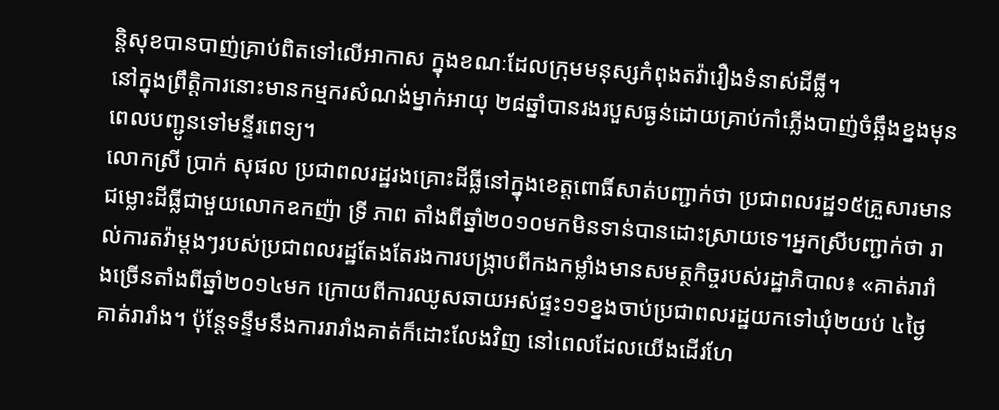ន្តិសុខបានបាញ់គ្រាប់ពិតទៅលើអាកាស ក្នុងខណៈដែលក្រុមមនុស្សកំពុងតវ៉ារឿងទំនាស់ដីធ្លី។
នៅក្នុងព្រឹត្តិការនោះមានកម្មករសំណង់ម្នាក់អាយុ ២៨ឆ្នាំបានរងរបួសធ្ងន់ដោយគ្រាប់កាំភ្លើងបាញ់ចំឆ្អឹងខ្នងមុនពេលបញ្ជូនទៅមន្ទីរពេទ្យ។
លោកស្រី ប្រាក់ សុផល ប្រជាពលរដ្ឋរងគ្រោះដីធ្លីនៅក្នុងខេត្តពោធិ៍សាត់បញ្ជាក់ថា ប្រជាពលរដ្ឋ១៥គ្រួសារមានជម្លោះដីធ្លីជាមួយលោកឧកញ៉ា ទ្រី ភាព តាំងពីឆ្នាំ២០១០មកមិនទាន់បានដោះស្រាយទេ។អ្នកស្រីបញ្ជាក់ថា រាល់ការតវ៉ាម្តងៗរបស់ប្រជាពលរដ្ឋតែងតែរងការបង្ក្រាបពីកងកម្លាំងមានសមត្ថកិច្ចរបស់រដ្ឋាភិបាល៖ «គាត់រារាំងច្រើនតាំងពីឆ្នាំ២០១៤មក ក្រោយពីការឈូសឆាយអស់ផ្ទះ១១ខ្នងចាប់ប្រជាពលរដ្ឋយកទៅឃុំ២យប់ ៤ថ្ងៃគាត់រារាំង។ ប៉ុន្តែទន្ទឹមនឹងការរារាំងគាត់ក៏ដោះលែងវិញ នៅពេលដែលយើងដើរហែ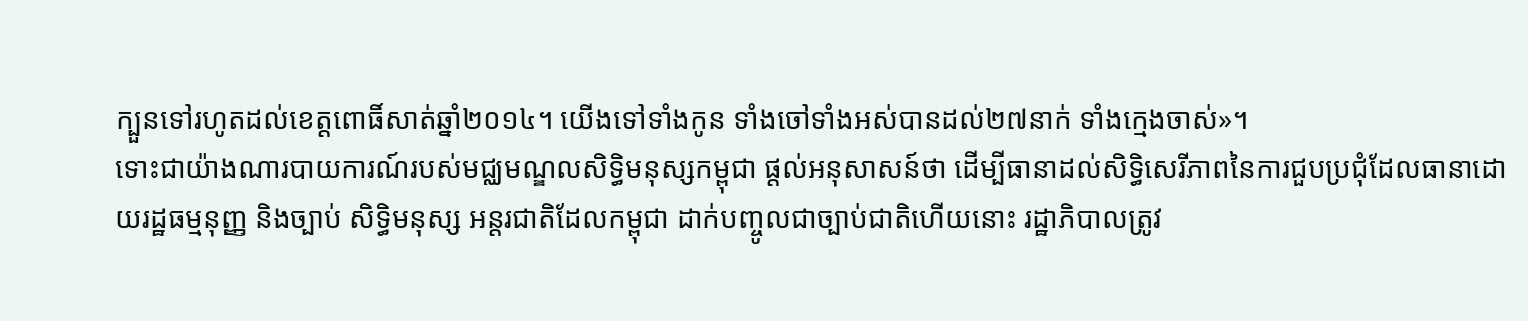ក្បួនទៅរហូតដល់ខេត្តពោធិ៍សាត់ឆ្នាំ២០១៤។ យើងទៅទាំងកូន ទាំងចៅទាំងអស់បានដល់២៧នាក់ ទាំងក្មេងចាស់»។
ទោះជាយ៉ាងណារបាយការណ៍របស់មជ្ឈមណ្ឌលសិទ្ធិមនុស្សកម្ពុជា ផ្ដល់អនុសាសន៍ថា ដើម្បីធានាដល់សិទ្ធិសេរីភាពនៃការជួបប្រជុំដែលធានាដោយរដ្ឋធម្មនុញ្ញ និងច្បាប់ សិទ្ធិមនុស្ស អន្តរជាតិដែលកម្ពុជា ដាក់បញ្ចូលជាច្បាប់ជាតិហើយនោះ រដ្ឋាភិបាលត្រូវ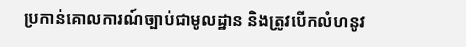ប្រកាន់គោលការណ៍ច្បាប់ជាមូលដ្ឋាន និងត្រូវបើកលំហនូវ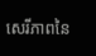សេរីភាពនៃ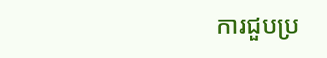ការជួបប្រ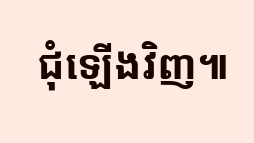ជុំឡើងវិញ៕